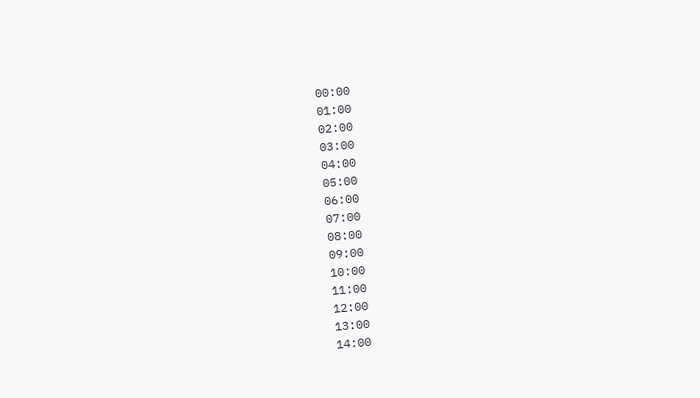00:00
01:00
02:00
03:00
04:00
05:00
06:00
07:00
08:00
09:00
10:00
11:00
12:00
13:00
14:00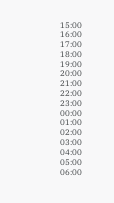15:00
16:00
17:00
18:00
19:00
20:00
21:00
22:00
23:00
00:00
01:00
02:00
03:00
04:00
05:00
06:00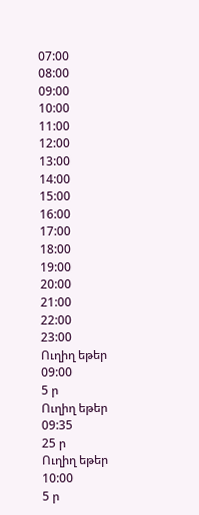07:00
08:00
09:00
10:00
11:00
12:00
13:00
14:00
15:00
16:00
17:00
18:00
19:00
20:00
21:00
22:00
23:00
Ուղիղ եթեր
09:00
5 ր
Ուղիղ եթեր
09:35
25 ր
Ուղիղ եթեր
10:00
5 ր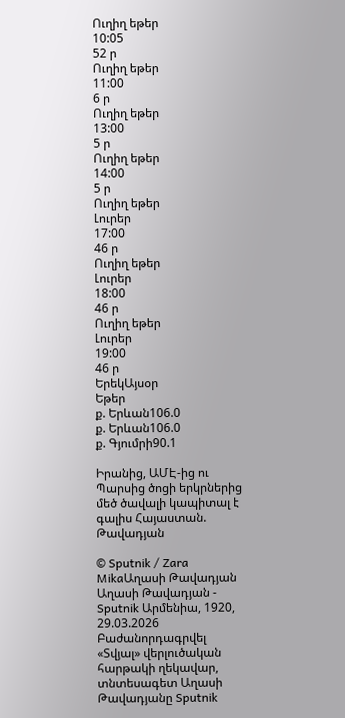Ուղիղ եթեր
10:05
52 ր
Ուղիղ եթեր
11:00
6 ր
Ուղիղ եթեր
13:00
5 ր
Ուղիղ եթեր
14:00
5 ր
Ուղիղ եթեր
Լուրեր
17:00
46 ր
Ուղիղ եթեր
Լուրեր
18:00
46 ր
Ուղիղ եթեր
Լուրեր
19:00
46 ր
ԵրեկԱյսօր
Եթեր
ք. Երևան106.0
ք. Երևան106.0
ք. Գյումրի90.1

Իրանից, ԱՄԷ-ից ու Պարսից ծոցի երկրներից մեծ ծավալի կապիտալ է գալիս Հայաստան. Թավադյան

© Sputnik / Zara MikaԱղասի Թավադյան
Աղասի Թավադյան - Sputnik Արմենիա, 1920, 29.03.2026
Բաժանորդագրվել
«Տվյալ» վերլուծական հարթակի ղեկավար, տնտեսագետ Աղասի Թավադյանը Sputnik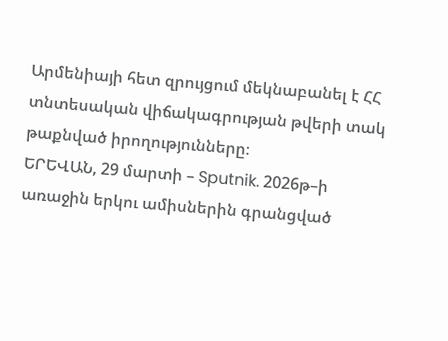Արմենիայի հետ զրույցում մեկնաբանել է ՀՀ տնտեսական վիճակագրության թվերի տակ թաքնված իրողությունները։
ԵՐԵՎԱՆ, 29 մարտի – Sputnik. 2026թ–ի առաջին երկու ամիսներին գրանցված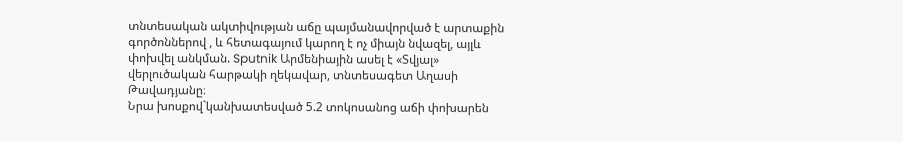տնտեսական ակտիվության աճը պայմանավորված է արտաքին գործոններով , և հետագայում կարող է ոչ միայն նվազել, այլև փոխվել անկման. Sputnik Արմենիային ասել է «Տվյալ» վերլուծական հարթակի ղեկավար, տնտեսագետ Աղասի Թավադյանը։
Նրա խոսքով`կանխատեսված 5.2 տոկոսանոց աճի փոխարեն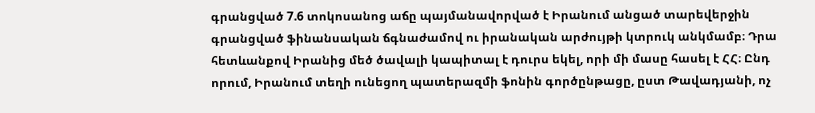գրանցված 7.6 տոկոսանոց աճը պայմանավորված է Իրանում անցած տարեվերջին գրանցված ֆինանսական ճգնաժամով ու իրանական արժույթի կտրուկ անկմամբ։ Դրա հետևանքով Իրանից մեծ ծավալի կապիտալ է դուրս եկել, որի մի մասը հասել է ՀՀ։ Ընդ որում, Իրանում տեղի ունեցող պատերազմի ֆոնին գործընթացը, ըստ Թավադյանի, ոչ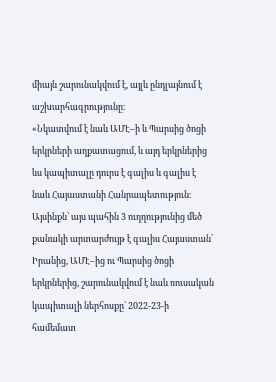միայն շարունակվում է, այլև ընդլայնում է աշխարհագրությունը։
«Նկատվում է նաև ԱՄԷ–ի և Պարսից ծոցի երկրների աղքատացում, և այդ երկրներից ևս կապիտալը դուրս է գալիս և գալիս է նաև Հայաստանի Հանրապետություն։ Այսինքն՝ այս պահին 3 ուղղությունից մեծ քանակի արտարժույթ է գալիս Հայաստան՝ Իրանից, ԱՄԷ–ից ու Պարսից ծոցի երկրներից, շարունակվում է նաև ռուսական կապիտալի ներհոսքը` 2022-23-ի համեմատ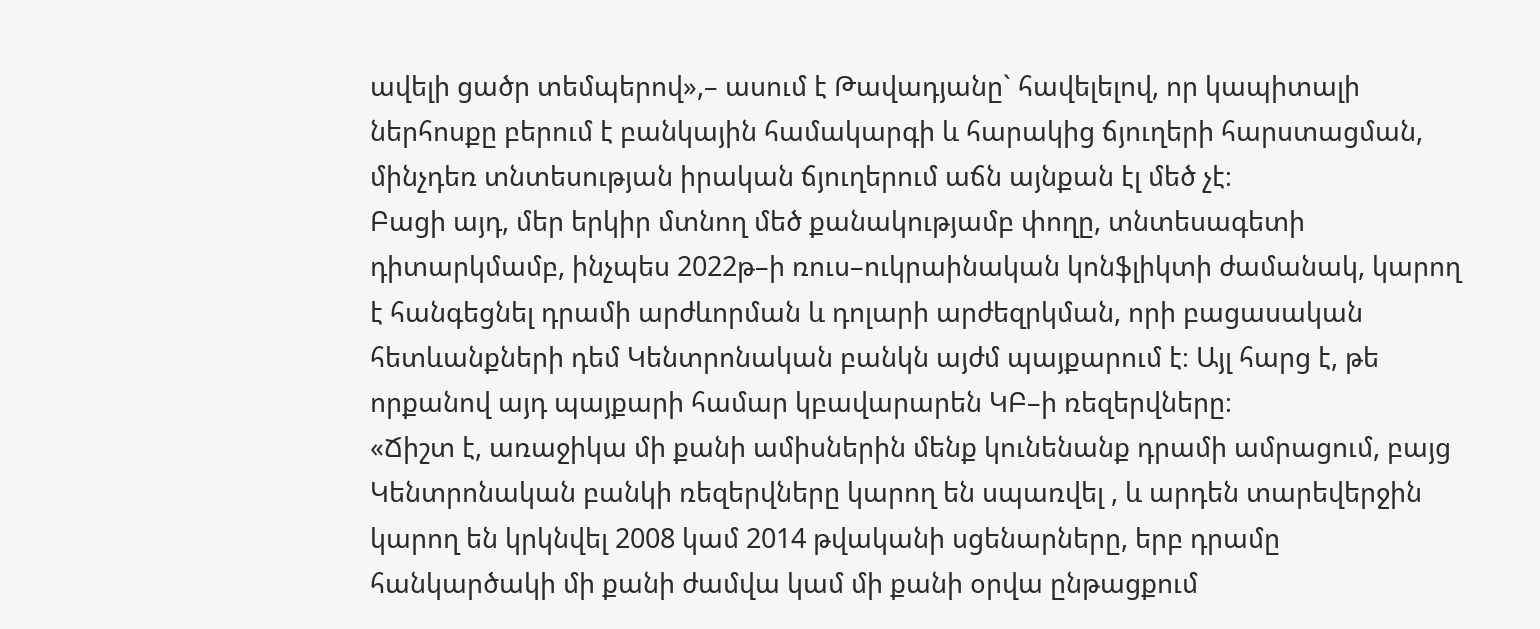ավելի ցածր տեմպերով»,– ասում է Թավադյանը` հավելելով, որ կապիտալի ներհոսքը բերում է բանկային համակարգի և հարակից ճյուղերի հարստացման, մինչդեռ տնտեսության իրական ճյուղերում աճն այնքան էլ մեծ չէ։
Բացի այդ, մեր երկիր մտնող մեծ քանակությամբ փողը, տնտեսագետի դիտարկմամբ, ինչպես 2022թ–ի ռուս–ուկրաինական կոնֆլիկտի ժամանակ, կարող է հանգեցնել դրամի արժևորման և դոլարի արժեզրկման, որի բացասական հետևանքների դեմ Կենտրոնական բանկն այժմ պայքարում է։ Այլ հարց է, թե որքանով այդ պայքարի համար կբավարարեն ԿԲ–ի ռեզերվները։
«Ճիշտ է, առաջիկա մի քանի ամիսներին մենք կունենանք դրամի ամրացում, բայց Կենտրոնական բանկի ռեզերվները կարող են սպառվել , և արդեն տարեվերջին կարող են կրկնվել 2008 կամ 2014 թվականի սցենարները, երբ դրամը հանկարծակի մի քանի ժամվա կամ մի քանի օրվա ընթացքում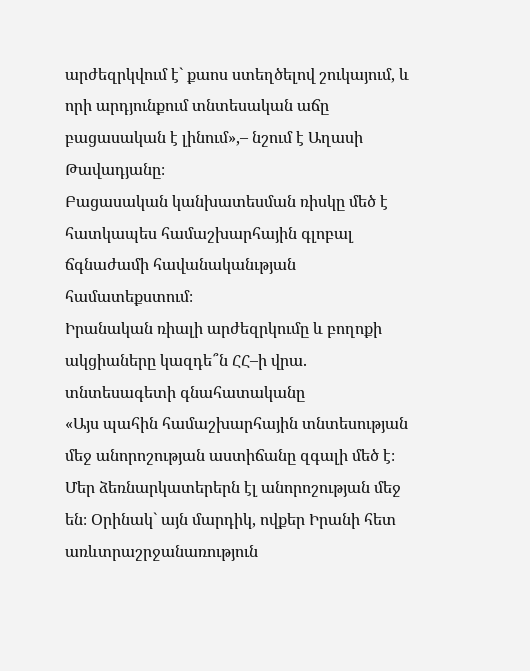արժեզրկվում է` քաոս ստեղծելով շուկայում, և որի արդյունքում տնտեսական աճը բացասական է լինում»,– նշում է Աղասի Թավադյանը։
Բացասական կանխատեսման ռիսկը մեծ է հատկապես համաշխարհային գլոբալ ճգնաժամի հավանականւթյան համատեքստում։
Իրանական ռիալի արժեզրկումը և բողոքի ակցիաները կազդե՞ն ՀՀ–ի վրա. տնտեսագետի գնահատականը
«Այս պահին համաշխարհային տնտեսության մեջ անորոշության աստիճանը զգալի մեծ է։ Մեր ձեռնարկատերերն էլ անորոշության մեջ են։ Օրինակ` այն մարդիկ, ովքեր Իրանի հետ առևտրաշրջանառություն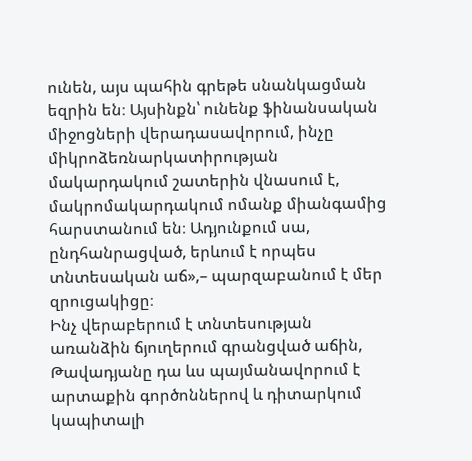ունեն, այս պահին գրեթե սնանկացման եզրին են։ Այսինքն՝ ունենք ֆինանսական միջոցների վերադասավորում, ինչը միկրոձեռնարկատիրության մակարդակում շատերին վնասում է, մակրոմակարդակում ոմանք միանգամից հարստանում են։ Ադյունքում սա, ընդհանրացված, երևում է որպես տնտեսական աճ»,– պարզաբանում է մեր զրուցակիցը։
Ինչ վերաբերում է տնտեսության առանձին ճյուղերում գրանցված աճին, Թավադյանը դա ևս պայմանավորում է արտաքին գործոններով և դիտարկում կապիտալի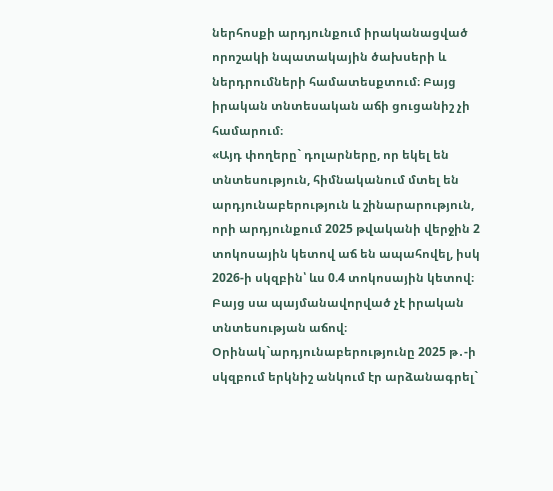ներհոսքի արդյունքում իրականացված որոշակի նպատակային ծախսերի և ներդրումների համատեսքտում։ Բայց իրական տնտեսական աճի ցուցանիշ չի համարում։
«Այդ փողերը` դոլարները, որ եկել են տնտեսություն, հիմնականում մտել են արդյունաբերություն և շինարարություն, որի արդյունքում 2025 թվականի վերջին 2 տոկոսային կետով աճ են ապահովել, իսկ 2026-ի սկզբին՝ ևս 0.4 տոկոսային կետով։ Բայց սա պայմանավորված չէ իրական տնտեսության աճով։ Օրինակ`արդյունաբերությունը 2025 թ․-ի սկզբում երկնիշ անկում էր արձանագրել`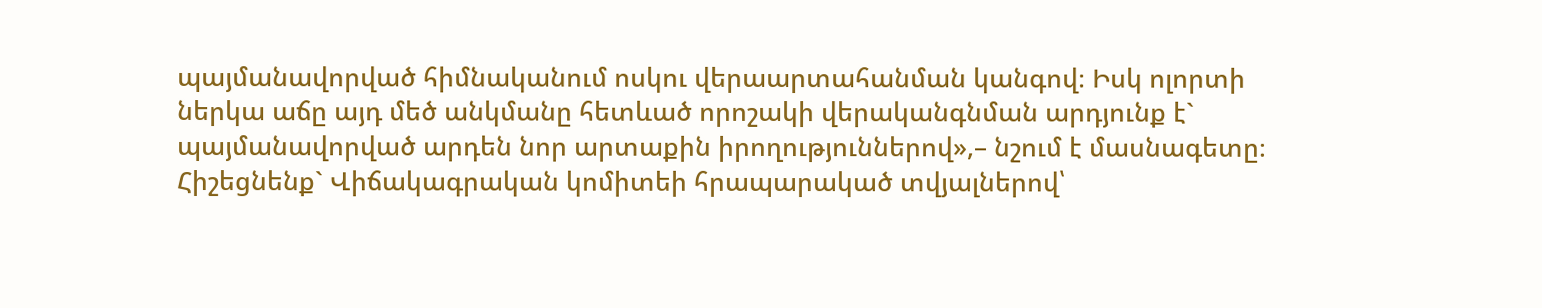պայմանավորված հիմնականում ոսկու վերաարտահանման կանգով։ Իսկ ոլորտի ներկա աճը այդ մեծ անկմանը հետևած որոշակի վերականգնման արդյունք է` պայմանավորված արդեն նոր արտաքին իրողություններով»,– նշում է մասնագետը։
Հիշեցնենք` Վիճակագրական կոմիտեի հրապարակած տվյալներով՝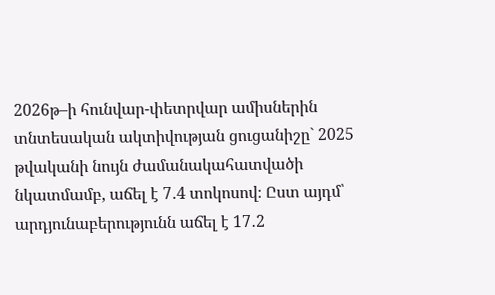2026թ–ի հունվար-փետրվար ամիսներին տնտեսական ակտիվության ցուցանիշը` 2025 թվականի նույն ժամանակահատվածի նկատմամբ, աճել է 7․4 տոկոսով։ Ըստ այդմ՝ արդյունաբերությունն աճել է 17․2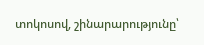տոկոսով, շինարարությունը՝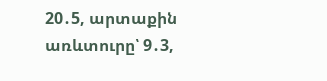20․5, արտաքին առևտուրը՝ 9․3,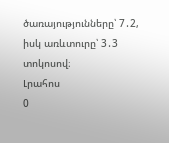ծառայությունները՝ 7․2, իսկ առևտուրը՝ 3․3 տոկոսով։
Լրահոս
0